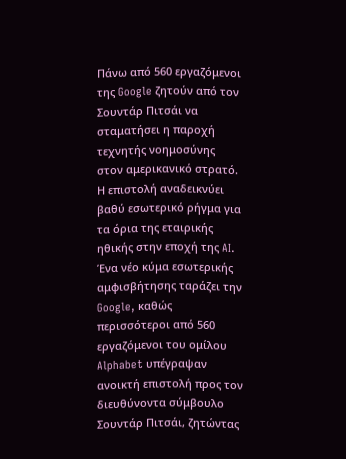Πάνω από 560 εργαζόμενοι της Google ζητούν από τον Σουντάρ Πιτσάι να σταματήσει η παροχή τεχνητής νοημοσύνης στον αμερικανικό στρατό. Η επιστολή αναδεικνύει βαθύ εσωτερικό ρήγμα για τα όρια της εταιρικής ηθικής στην εποχή της AI.
Ένα νέο κύμα εσωτερικής αμφισβήτησης ταράζει την Google, καθώς περισσότεροι από 560 εργαζόμενοι του ομίλου Alphabet υπέγραψαν ανοικτή επιστολή προς τον διευθύνοντα σύμβουλο Σουντάρ Πιτσάι, ζητώντας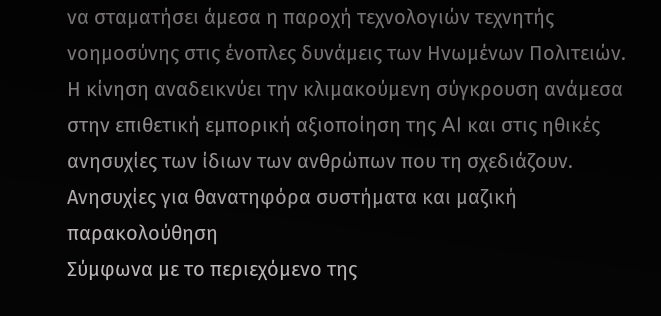να σταματήσει άμεσα η παροχή τεχνολογιών τεχνητής νοημοσύνης στις ένοπλες δυνάμεις των Ηνωμένων Πολιτειών. Η κίνηση αναδεικνύει την κλιμακούμενη σύγκρουση ανάμεσα στην επιθετική εμπορική αξιοποίηση της AI και στις ηθικές ανησυχίες των ίδιων των ανθρώπων που τη σχεδιάζουν.
Ανησυχίες για θανατηφόρα συστήματα και μαζική παρακολούθηση
Σύμφωνα με το περιεχόμενο της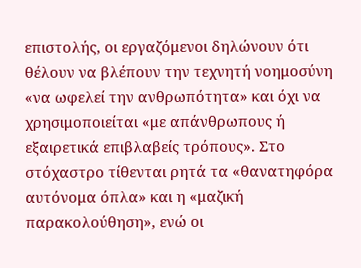επιστολής, οι εργαζόμενοι δηλώνουν ότι θέλουν να βλέπουν την τεχνητή νοημοσύνη «να ωφελεί την ανθρωπότητα» και όχι να χρησιμοποιείται «με απάνθρωπους ή εξαιρετικά επιβλαβείς τρόπους». Στο στόχαστρο τίθενται ρητά τα «θανατηφόρα αυτόνομα όπλα» και η «μαζική παρακολούθηση», ενώ οι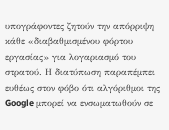υπογράφοντες ζητούν την απόρριψη κάθε «διαβαθμισμένου φόρτου εργασίας» για λογαριασμό του στρατού. Η διατύπωση παραπέμπει ευθέως στον φόβο ότι αλγόριθμοι της Google μπορεί να ενσωματωθούν σε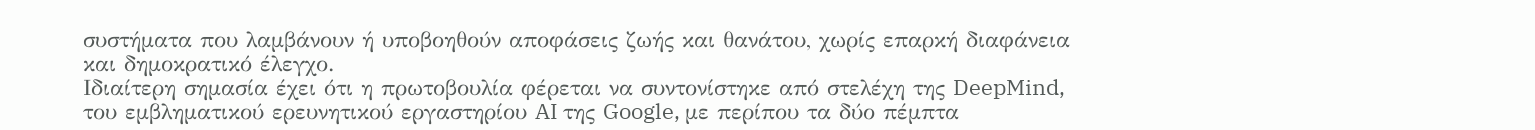συστήματα που λαμβάνουν ή υποβοηθούν αποφάσεις ζωής και θανάτου, χωρίς επαρκή διαφάνεια και δημοκρατικό έλεγχο.
Ιδιαίτερη σημασία έχει ότι η πρωτοβουλία φέρεται να συντονίστηκε από στελέχη της DeepMind, του εμβληματικού ερευνητικού εργαστηρίου AI της Google, με περίπου τα δύο πέμπτα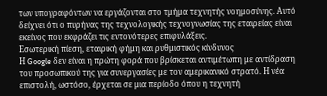των υπογραφόντων να εργάζονται στο τμήμα τεχνητής νοημοσύνης. Αυτό δείχνει ότι ο πυρήνας της τεχνολογικής τεχνογνωσίας της εταιρείας είναι εκείνος που εκφράζει τις εντονότερες επιφυλάξεις.
Εσωτερική πίεση, εταιρική φήμη και ρυθμιστικός κίνδυνος
Η Google δεν είναι η πρώτη φορά που βρίσκεται αντιμέτωπη με αντίδραση του προσωπικού της για συνεργασίες με τον αμερικανικό στρατό. Η νέα επιστολή, ωστόσο, έρχεται σε μια περίοδο όπου η τεχνητή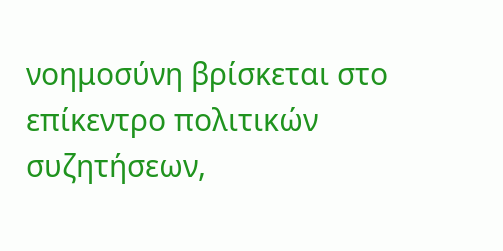νοημοσύνη βρίσκεται στο επίκεντρο πολιτικών συζητήσεων,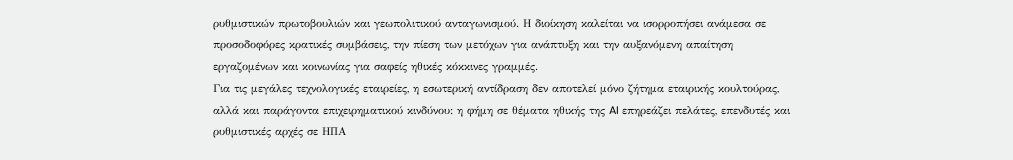ρυθμιστικών πρωτοβουλιών και γεωπολιτικού ανταγωνισμού. Η διοίκηση καλείται να ισορροπήσει ανάμεσα σε προσοδοφόρες κρατικές συμβάσεις, την πίεση των μετόχων για ανάπτυξη και την αυξανόμενη απαίτηση εργαζομένων και κοινωνίας για σαφείς ηθικές κόκκινες γραμμές.
Για τις μεγάλες τεχνολογικές εταιρείες, η εσωτερική αντίδραση δεν αποτελεί μόνο ζήτημα εταιρικής κουλτούρας, αλλά και παράγοντα επιχειρηματικού κινδύνου: η φήμη σε θέματα ηθικής της AI επηρεάζει πελάτες, επενδυτές και ρυθμιστικές αρχές σε ΗΠΑ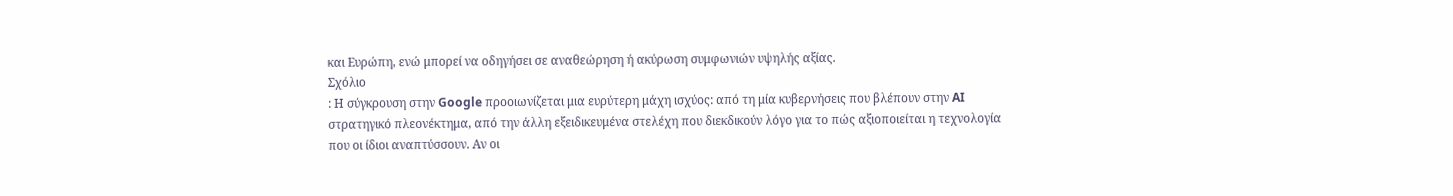και Ευρώπη, ενώ μπορεί να οδηγήσει σε αναθεώρηση ή ακύρωση συμφωνιών υψηλής αξίας.
Σχόλιο
: Η σύγκρουση στην Google προοιωνίζεται μια ευρύτερη μάχη ισχύος: από τη μία κυβερνήσεις που βλέπουν στην AI στρατηγικό πλεονέκτημα, από την άλλη εξειδικευμένα στελέχη που διεκδικούν λόγο για το πώς αξιοποιείται η τεχνολογία που οι ίδιοι αναπτύσσουν. Αν οι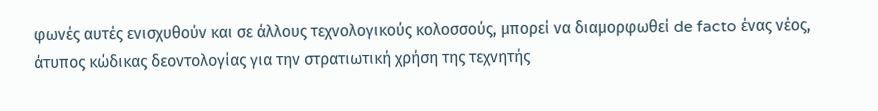φωνές αυτές ενισχυθούν και σε άλλους τεχνολογικούς κολοσσούς, μπορεί να διαμορφωθεί de facto ένας νέος, άτυπος κώδικας δεοντολογίας για την στρατιωτική χρήση της τεχνητής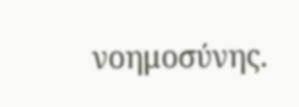νοημοσύνης.